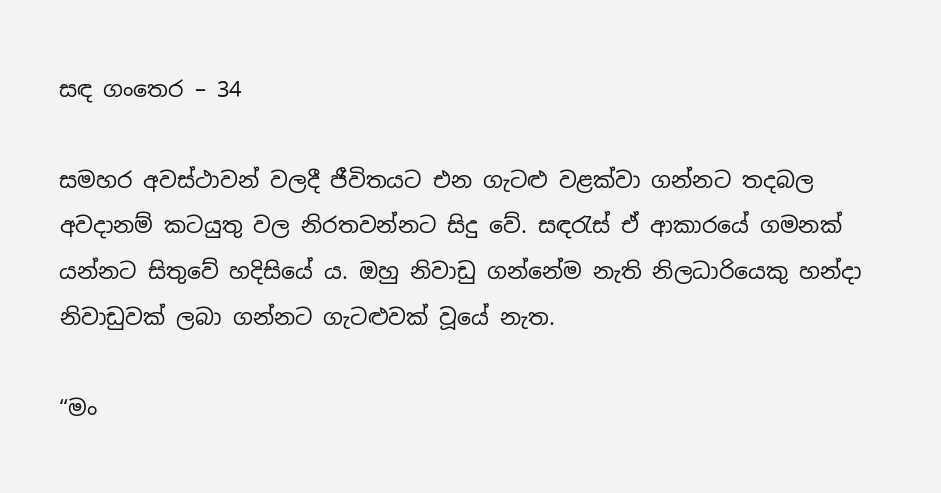සඳ ගංතෙර – 34

සමහර අවස්ථාවන් වලදී ජීවිතයට එන ගැටළු වළක්වා ගන්නට තදබල අවදානම් කටයුතු වල නිරතවන්නට සිදු වේ. සඳරැස් ඒ ආකාරයේ ගමනක් යන්නට සිතුවේ හදිසියේ ය. ඔහු නිවාඩු ගන්නේම නැති නිලධාරියෙකු හන්දා නිවාඩුවක් ලබා ගන්නට ගැටළුවක් වූයේ නැත.

“මං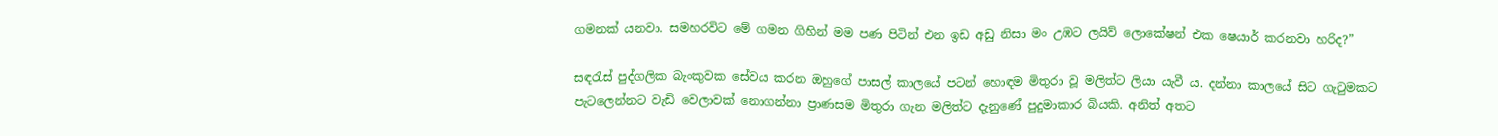ගමනක් යනවා. සමහරවිට මේ ගමන ගිහින් මම පණ පිටින් එන ඉඩ අඩු නිසා මං උඹට ලයිව් ලොකේෂන් එක ෂෙයාර් කරනවා හරිද?”

සඳරැස් පුද්ගලික බැංකුවක සේවය කරන ඔහුගේ පාසල් කාලයේ පටන් හොඳම මිතුරා වූ මලිත්ට ලියා යැවී ය. දන්නා කාලයේ සිට ගැටුමකට පැටලෙන්නට වැඩි වෙලාවක් නොගන්නා ප්‍රාණසම මිතුරා ගැන මලිත්ට දැනුණේ පුදුමාකාර බියකි. අනිත් අතට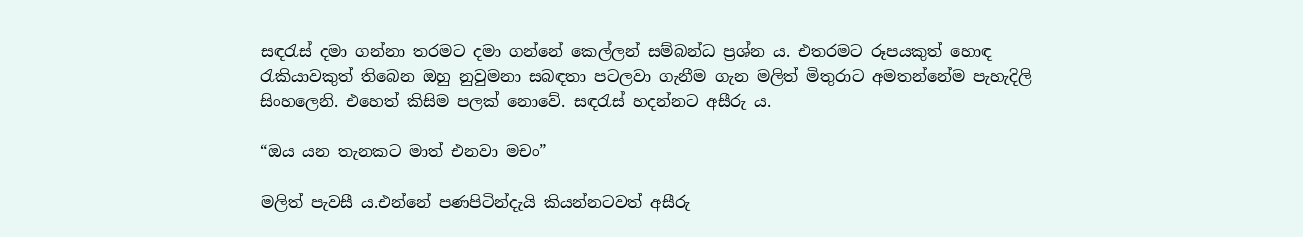සඳරැස් දමා ගන්නා තරමට දමා ගන්නේ කෙල්ලන් සම්බන්ධ ප්‍රශ්න ය. එතරමට රූපයකුත් හොඳ රැකියාවකුත් තිබෙන ඔහු නුවුමනා සබඳතා පටලවා ගැනීම ගැන මලිත් මිතුරාට අමතන්නේම පැහැදිලි සිංහලෙනි. එහෙත් කිසිම පලක් නොවේ. සඳරැස් හදන්නට අසීරු ය.

“ඔය යන තැනකට මාත් එනවා මචං”

මලිත් පැවසී ය.එන්නේ පණපිටින්දැයි කියන්නටවත් අසීරු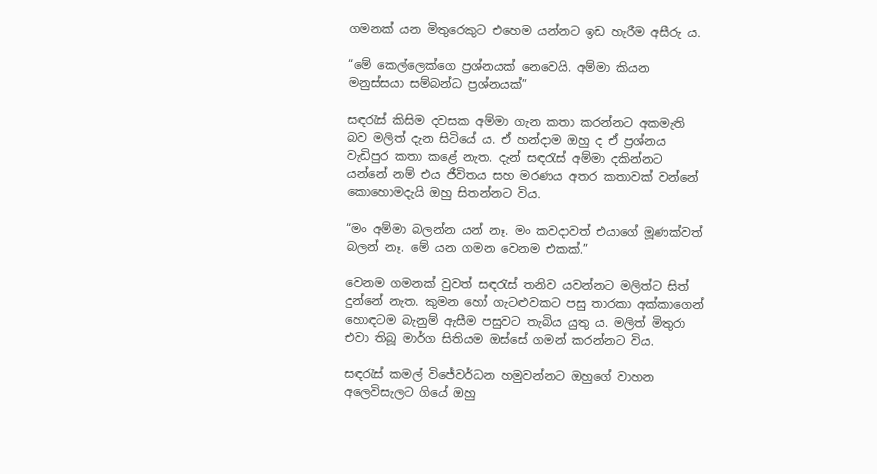ගමනක් යන මිතුරෙකුට එහෙම යන්නට ඉඩ හැරීම අසීරු ය.

“මේ කෙල්ලෙක්ගෙ ප්‍රශ්නයක් නෙවෙයි. අම්මා කියන මනුස්සයා සම්බන්ධ ප්‍රශ්නයක්”

සඳරැස් කිසිම දවසක අම්මා ගැන කතා කරන්නට අකමැති බව මලිත් දැන සිටියේ ය. ඒ හන්දාම ඔහු ද ඒ ප්‍රශ්නය වැඩිපුර කතා කළේ නැත. දැන් සඳරැස් අම්මා දකින්නට යන්නේ නම් එය ජීවිතය සහ මරණය අතර කතාවක් වන්නේ කොහොමදැයි ඔහු සිතන්නට විය.

“මං අම්මා බලන්න යන් නෑ. මං කවදාවත් එයාගේ මූණක්වත් බලන් නෑ. මේ යන ගමන වෙනම එකක්.”

වෙනම ගමනක් වුවත් සඳරැස් තනිව යවන්නට මලිත්ට සිත් දුන්නේ නැත. කුමන හෝ ගැටළුවකට පසු තාරකා අක්කාගෙන් හොඳටම බැනුම් ඇසීම පසුවට තැබිය යුතු ය. මලිත් මිතුරා එවා තිබූ මාර්ග සිතියම ඔස්සේ ගමන් කරන්නට විය.

සඳරැස් කමල් විජේවර්ධන හමුවන්නට ඔහුගේ වාහන අලෙවිසැලට ගියේ ඔහු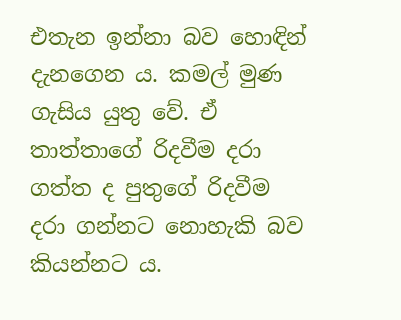එතැන ඉන්නා බව හොඳින් දැනගෙන ය. කමල් මුණ ගැසිය යුතු වේ. ඒ තාත්තාගේ රිදවීම දරා ගත්ත ද පුතුගේ රිදවීම දරා ගන්නට නොහැකි බව කියන්නට ය.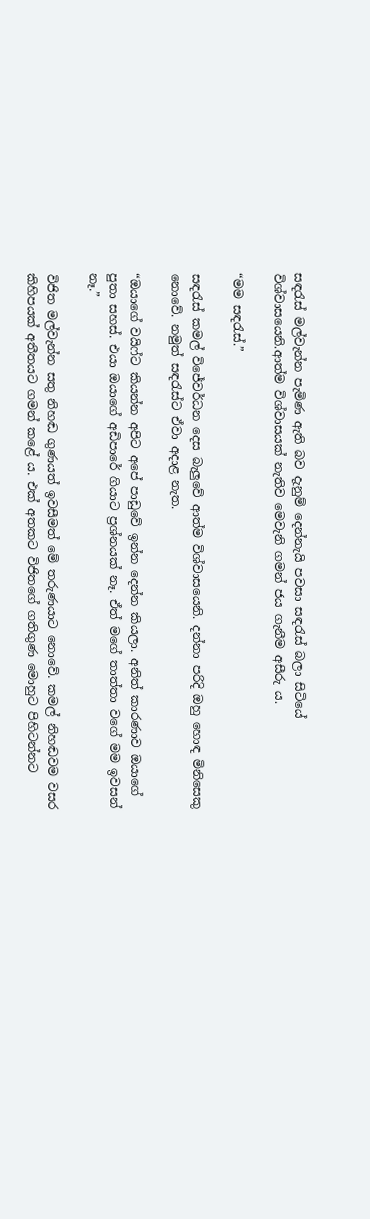සඳරැස් මල්වැන්න පැමිණ ඇති බව දැනුම් දෙන්නැයි පවසා සඳරැස් බලා සිටියේ විශ්වාසයෙනි.ආත්ම විශ්වාසයක් නැතිව මෙවැනි ගමන් ජය ගැනීම අසීරු ය.

“මම සඳරැස්.”

සඳරැස් කමල් විජේවර්ධන දෙස බැලුවේ ආත්ම විශ්වාසයෙනි. දන්නා පරිදි ඔහු හොඳ මිනිසෙකු නොවේ. නමුත් සඳරැස්ට ඒවා අදාළ නැත.

“ඔයාගේ වයිෆ්ට කියන්න අපිට අපේ පාඩුවේ ඉන්න දෙන්න කියලා. අනිත් කාරණාව ඔයාගේ පුතා සහස්. එයා ඔයාගේ අඩිපාරේ ගියාට ප්‍රශ්නයක් නෑ. ඒත් මගේ තාත්තා වගේ මම ඉවසන් නෑ.”

විජිත මල්වැන්න සතු නිහඬ ගුණයත් ඉවසීමත් මේ තරුණයාට නොවේ. කමල් නිහඬවම වසර කිහිපයක් අතීතයට ගමන් කළේ ය. එක් අතකට විජිතගේ ගතිගුණ මොහුට පිහිටන්නට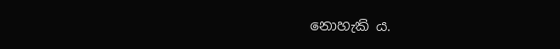නොහැකි ය.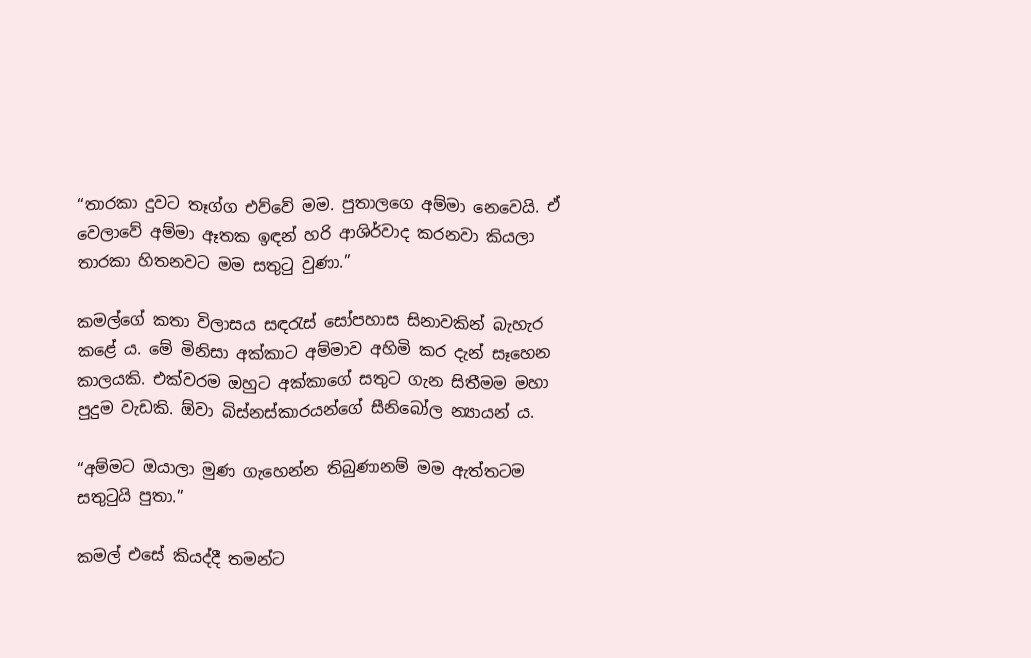“තාරකා දුවට තෑග්ග එව්වේ මම. පුතාලගෙ අම්මා නෙවෙයි. ඒ වෙලාවේ අම්මා ඈතක ඉඳන් හරි ආශිර්වාද කරනවා කියලා තාරකා හිතනවට මම සතුටු වුණා.”

කමල්ගේ කතා විලාසය සඳරැස් සෝපහාස සිනාවකින් බැහැර කළේ ය. මේ මිනිසා අක්කාට අම්මාව අහිමි කර දැන් සෑහෙන කාලයකි. එක්වරම ඔහුට අක්කාගේ සතුට ගැන සිතීමම මහා පුදුම වැඩකි. ඕවා බිස්නස්කාරයන්ගේ සීනිබෝල න්‍යායන් ය.

“අම්මට ඔයාලා මුණ ගැහෙන්න තිබුණානම් මම ඇත්තටම සතුටුයි පුතා.”

කමල් එසේ කියද්දී තමන්ට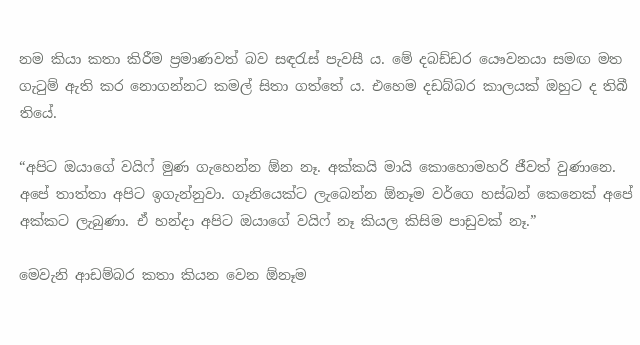නම කියා කතා කිරීම ප්‍රමාණවත් බව සඳරැස් පැවසී ය. මේ දබඩ්ඩර යෞවනයා සමඟ මත ගැටුම් ඇති කර නොගන්නට කමල් සිතා ගත්තේ ය. එහෙම දඩබ්බර කාලයක් ඔහුට ද තිබී තියේ.

“අපිට ඔයාගේ වයිෆ් මුණ ගැහෙන්න ඕන නෑ. අක්කයි මායි කොහොමහරි ජීවත් වුණානෙ. අපේ තාත්තා අපිට ඉගැන්නුවා. ගෑනියෙක්ට ලැබෙන්න ඕනෑම වර්ගෙ හස්බන් කෙනෙක් අපේ අක්කට ලැබුණා. ඒ හන්දා අපිට ඔයාගේ වයිෆ් නෑ කියල කිසිම පාඩුවක් නෑ.”

මෙවැනි ආඩම්බර කතා කියන වෙන ඕනෑම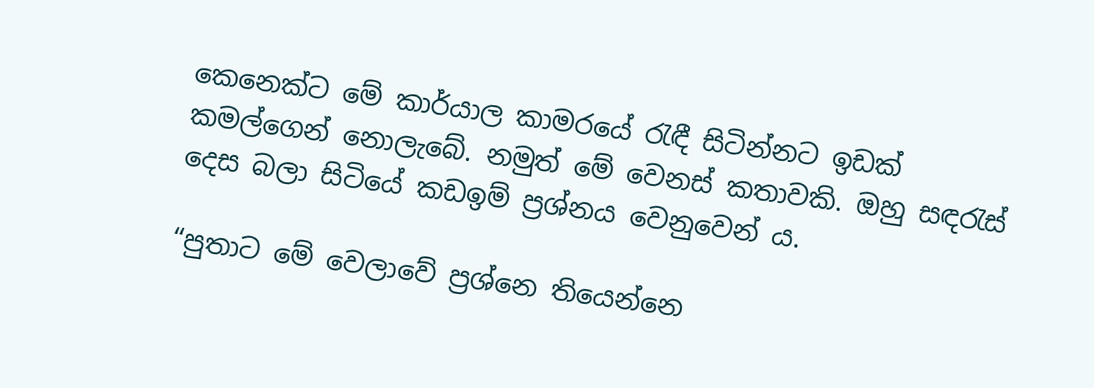කෙනෙක්ට මේ කාර්යාල කාමරයේ රැඳී සිටින්නට ඉඩක් කමල්ගෙන් නොලැබේ. නමුත් මේ වෙනස් කතාවකි. ඔහු සඳරැස් දෙස බලා සිටියේ කඩඉම් ප්‍රශ්නය වෙනුවෙන් ය.

“පුතාට මේ වෙලාවේ ප්‍රශ්නෙ තියෙන්නෙ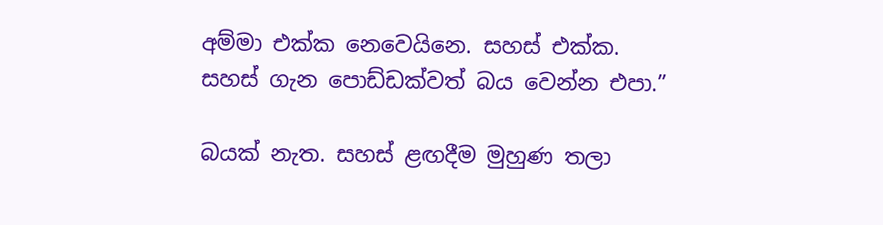අම්මා එක්ක නෙවෙයිනෙ. සහස් එක්ක. සහස් ගැන පොඩ්ඩක්වත් බය වෙන්න එපා.”

බයක් නැත. සහස් ළඟදීම මුහුණ තලා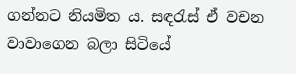ගන්නට නියමිත ය. සඳරැස් ඒ වචන වාවාගෙන බලා සිටියේ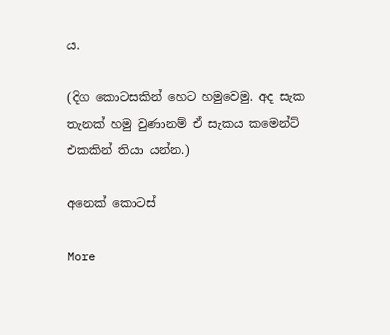ය.

(දිග කොටසකින් හෙට හමුවෙමු. අද සැක තැනක් හමු වුණානම් ඒ සැකය කමෙන්ට් එකකින් තියා යන්න.)

අනෙක් කොටස්

More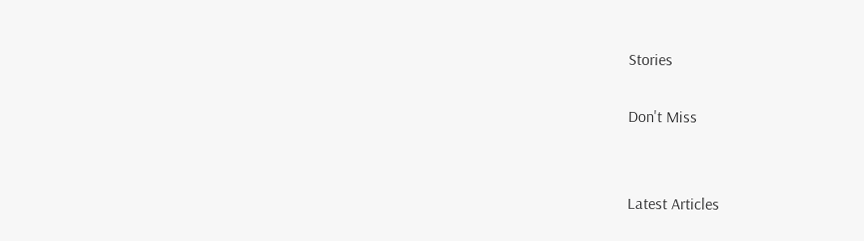Stories

Don't Miss


Latest Articles